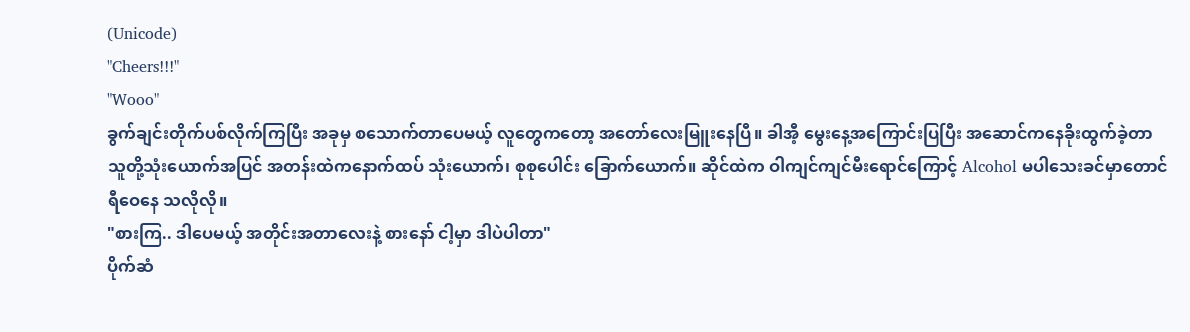(Unicode)
"Cheers!!!"
"Wooo"
ခွက်ချင်းတိုက်ပစ်လိုက်ကြပြီး အခုမှ စသောက်တာပေမယ့် လူတွေကတော့ အတော်လေးမြူးနေပြီ။ ခါအီ့ မွေးနေ့အကြောင်းပြပြီး အဆောင်ကနေခိုးထွက်ခဲ့တာ သူတို့သုံးယောက်အပြင် အတန်းထဲကနောက်ထပ် သုံးယောက်၊ စုစုပေါင်း ခြောက်ယောက်။ ဆိုင်ထဲက ဝါကျင်ကျင်မီးရောင်ကြောင့် Alcohol မပါသေးခင်မှာတောင် ရီဝေနေ သလိုလို။
"စားကြ.. ဒါပေမယ့် အတိုင်းအတာလေးနဲ့ စားနော် ငါ့မှာ ဒါပဲပါတာ"
ပိုက်ဆံ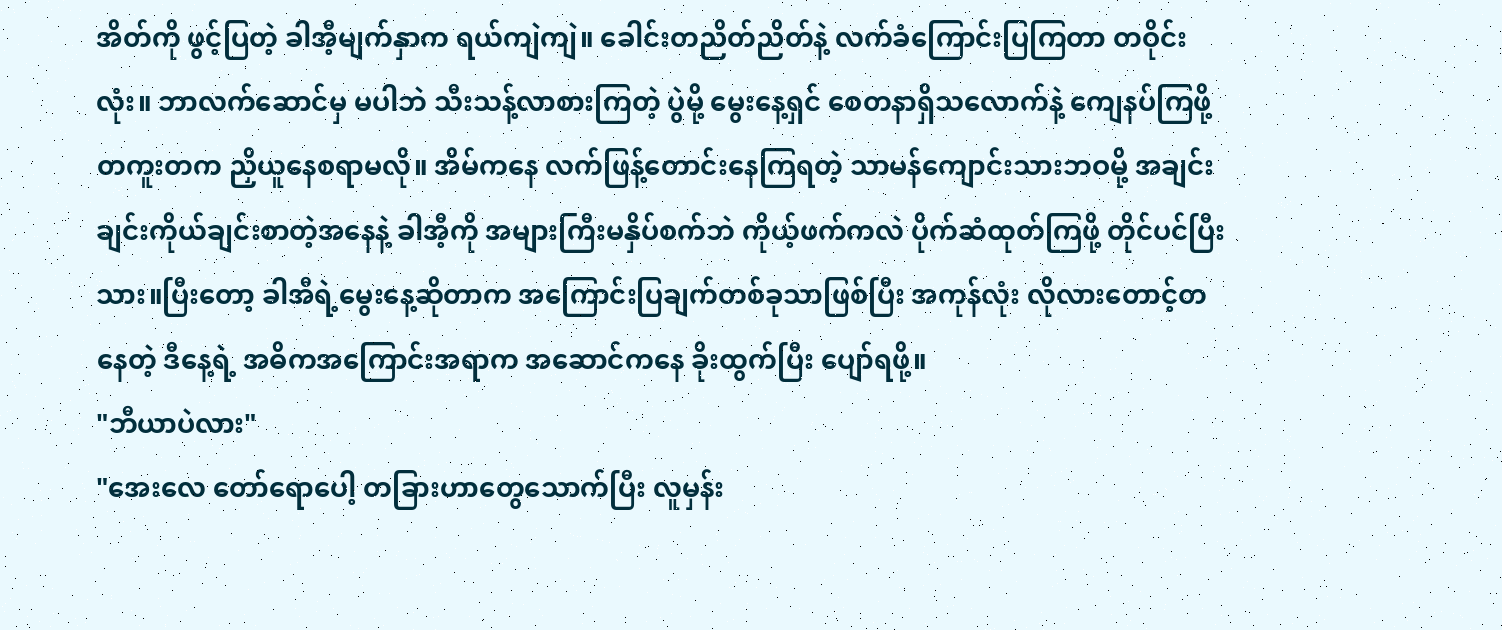အိတ်ကို ဖွင့်ပြတဲ့ ခါအီ့မျက်နှာက ရယ်ကျဲကျဲ။ ခေါင်းတညိတ်ညိတ်နဲ့ လက်ခံကြောင်းပြကြတာ တဝိုင်းလုံး။ ဘာလက်ဆောင်မှ မပါဘဲ သီးသန့်လာစားကြတဲ့ ပွဲမို့ မွေးနေ့ရှင် စေတနာရှိသလောက်နဲ့ ကျေနပ်ကြဖို့ တကူးတက ညှိယူနေစရာမလို။ အိမ်ကနေ လက်ဖြန့်တောင်းနေကြရတဲ့ သာမန်ကျောင်းသားဘဝမို့ အချင်းချင်းကိုယ်ချင်းစာတဲ့အနေနဲ့ ခါအီ့ကို အများကြီးမနှိပ်စက်ဘဲ ကိုယ့်ဖက်ကလဲ ပိုက်ဆံထုတ်ကြဖို့ တိုင်ပင်ပြီးသား။ပြီးတော့ ခါအီရဲ့မွေးနေ့ဆိုတာက အကြောင်းပြချက်တစ်ခုသာဖြစ်ပြီး အကုန်လုံး လိုလားတောင့်တ နေတဲ့ ဒီနေ့ရဲ့ အဓိကအကြောင်းအရာက အဆောင်ကနေ ခိုးထွက်ပြီး ပျော်ရဖို့။
"ဘီယာပဲလား"
"အေးလေ တော်ရောပေါ့ တခြားဟာတွေသောက်ပြီး လူမှန်း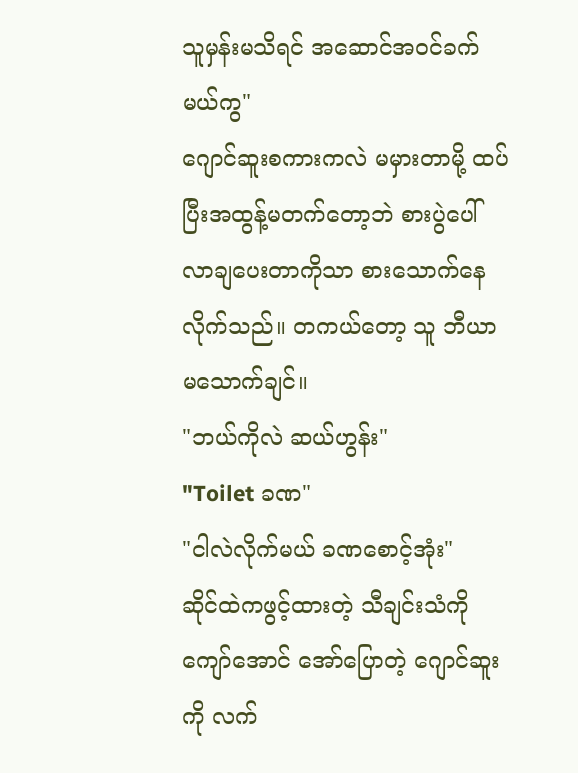သူမှန်းမသိရင် အဆောင်အဝင်ခက်မယ်ကွ"
ဂျောင်ဆူးစကားကလဲ မမှားတာမို့ ထပ်ပြီးအထွန့်မတက်တော့ဘဲ စားပွဲပေါ်လာချပေးတာကိုသာ စားသောက်နေလိုက်သည်။ တကယ်တော့ သူ ဘီယာမသောက်ချင်။
"ဘယ်ကိုလဲ ဆယ်ဟွန်း"
"Toilet ခဏ"
"ငါလဲလိုက်မယ် ခဏစောင့်အုံး"
ဆိုင်ထဲကဖွင့်ထားတဲ့ သီချင်းသံကိုကျော်အောင် အော်ပြောတဲ့ ဂျောင်ဆူးကို လက်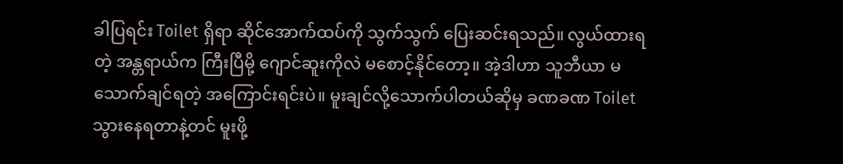ခါပြရင်း Toilet ရှိရာ ဆိုင်အောက်ထပ်ကို သွက်သွက် ပြေးဆင်းရသည်။ လွယ်ထားရတဲ့ အန္တရာယ်က ကြီးပြီမို့ ဂျောင်ဆူးကိုလဲ မစောင့်နိုင်တော့။ အဲ့ဒါဟာ သူဘီယာ မသောက်ချင်ရတဲ့ အကြောင်းရင်းပဲ။ မူးချင်လို့သောက်ပါတယ်ဆိုမှ ခဏခဏ Toilet သွားနေရတာနဲ့တင် မူးဖို့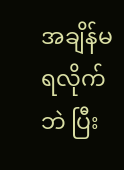အချိန်မရလိုက်ဘဲ ပြီး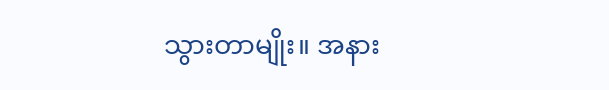သွားတာမျိုး။ အနား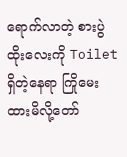ရောက်လာတဲ့ စားပွဲထိုးလေးကို Toilet ရှိတဲ့နေရာ ကြိုမေးထားမိလို့တော်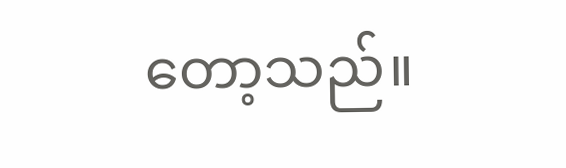တော့သည်။